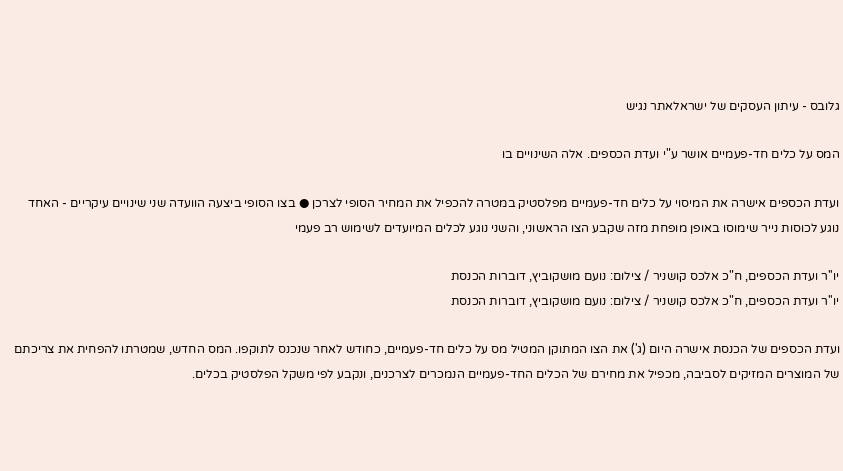גלובס - עיתון העסקים של ישראלאתר נגיש

המס על כלים חד-פעמיים אושר ע"י ועדת הכספים. אלה השינויים בו

ועדת הכספים אישרה את המיסוי על כלים חד-פעמיים מפלסטיק במטרה להכפיל את המחיר הסופי לצרכן ● בצו הסופי ביצעה הוועדה שני שינויים עיקריים - האחד נוגע לכוסות נייר שימוסו באופן מופחת מזה שקבע הצו הראשוני, והשני נוגע לכלים המיועדים לשימוש רב פעמי

יו''ר ועדת הכספים, ח"כ אלכס קושניר / צילום: נועם מושקוביץ, דוברות הכנסת
יו''ר ועדת הכספים, ח"כ אלכס קושניר / צילום: נועם מושקוביץ, דוברות הכנסת

ועדת הכספים של הכנסת אישרה היום (ג') את הצו המתוקן המטיל מס על כלים חד-פעמיים, כחודש לאחר שנכנס לתוקפו. המס החדש, שמטרתו להפחית את צריכתם של המוצרים המזיקים לסביבה, מכפיל את מחירם של הכלים החד-פעמיים הנמכרים לצרכנים, ונקבע לפי משקל הפלסטיק בכלים.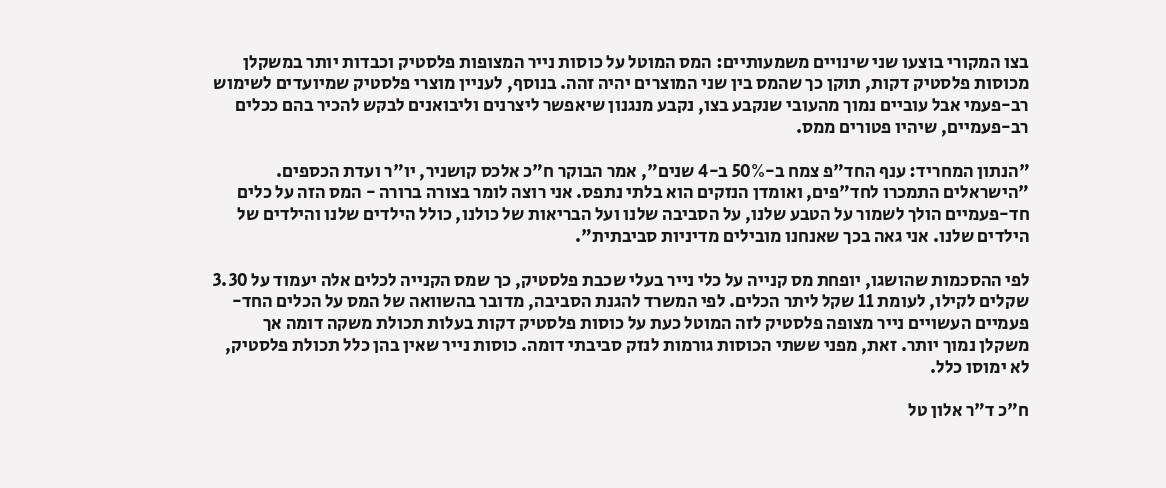בצו המקורי בוצעו שני שינויים משמעותיים: המס המוטל על כוסות נייר המצופות פלסטיק וכבדות יותר במשקלן מכוסות פלסטיק דקות, תוקן כך שהמס בין שני המוצרים יהיה זהה. בנוסף, לעניין מוצרי פלסטיק שמיועדים לשימוש רב-פעמי אבל עוביים נמוך מהעובי שנקבע בצו, נקבע מנגנון שיאפשר ליצרנים וליבואנים לבקש להכיר בהם ככלים רב-פעמיים, שיהיו פטורים ממס.

"הנתון המחריד: ענף החד"פ צמח ב-50% ב-4 שנים", אמר הבוקר ח"כ אלכס קושניר, יו"ר ועדת הכספים. "הישראלים התמכרו לחד"פים, ואומדן הנזקים הוא בלתי נתפס. אני רוצה לומר בצורה ברורה - המס הזה על כלים חד-פעמיים הולך לשמור על הטבע שלנו, על הסביבה שלנו ועל הבריאות של כולנו, כולל הילדים שלנו והילדים של הילדים שלנו. אני גאה בכך שאנחנו מובילים מדיניות סביבתית".

לפי ההסכמות שהושגו, יופחת מס קנייה על כלי נייר בעלי שכבת פלסטיק, כך שמס הקנייה לכלים אלה יעמוד על 3.30 שקלים לקילו, לעומת 11 שקל ליתר הכלים. לפי המשרד להגנת הסביבה, מדובר בהשוואה של המס על הכלים החד-פעמיים העשויים נייר מצופה פלסטיק לזה המוטל כעת על כוסות פלסטיק דקות בעלות תכולת משקה דומה אך משקלן נמוך יותר. זאת, מפני ששתי הכוסות גורמות לנזק סביבתי דומה. כוסות נייר שאין בהן כלל תכולת פלסטיק, לא ימוסו כלל.

ח"כ ד"ר אלון טל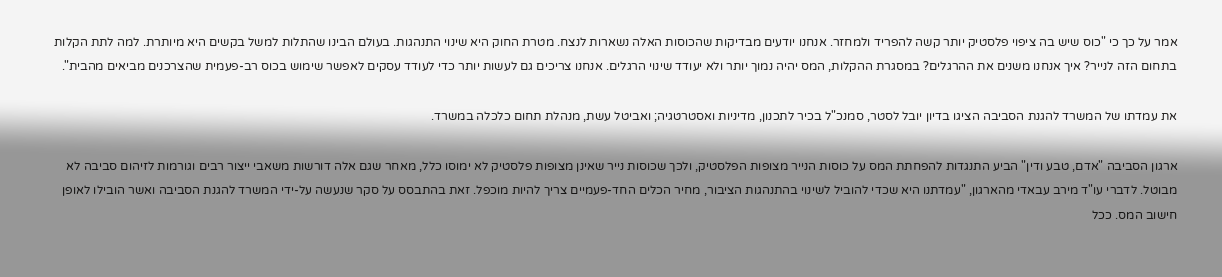אמר על כך כי "כוס שיש בה ציפוי פלסטיק יותר קשה להפריד ולמחזר. אנחנו יודעים מבדיקות שהכוסות האלה נשארות לנצח. מטרת החוק היא שינוי התנהגות. בעולם הבינו שהתלות למשל בקשים היא מיותרת. למה לתת הקלות בתחום הזה לנייר? איך אנחנו משנים את ההרגלים? במסגרת ההקלות, המס יהיה נמוך יותר ולא יעודד שינוי הרגלים. אנחנו צריכים גם לעשות יותר כדי לעודד עסקים לאפשר שימוש בכוס רב-פעמית שהצרכנים מביאים מהבית".

את עמדתו של המשרד להגנת הסביבה הציגו בדיון יובל לסטר, סמנכ"ל בכיר לתכנון, מדיניות ואסטרטגיה; ואביטל עשת, מנהלת תחום כלכלה במשרד.

ארגון הסביבה "אדם, טבע ודין" הביע התנגדות להפחתת המס על כוסות הנייר מצופות הפלסטיק, ולכך שכוסות נייר שאינן מצופות פלסטיק לא ימוסו כלל, מאחר שגם אלה דורשות משאבי ייצור רבים וגורמות לזיהום סביבה לא מבוטל. לדברי עו"ד מירב עבאדי מהארגון, "עמדתנו היא שכדי להוביל לשינוי בהתנהגות הציבור, מחיר הכלים החד-פעמיים צריך להיות מוכפל. זאת בהתבסס על סקר שנעשה על-ידי המשרד להגנת הסביבה ואשר הובילו לאופן חישוב המס. ככל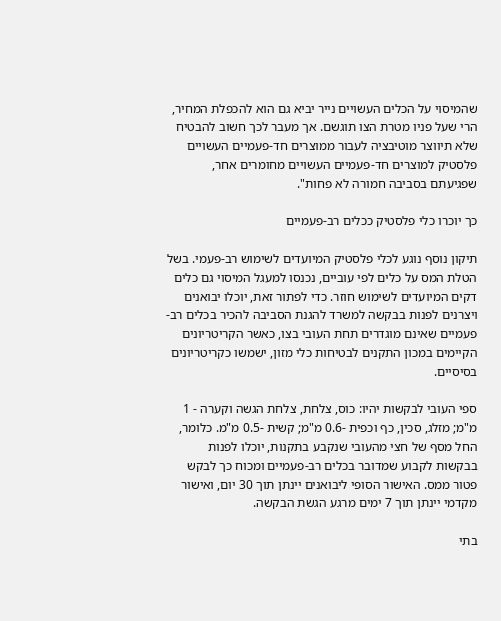שהמיסוי על הכלים העשויים נייר יביא גם הוא להכפלת המחיר, הרי שעל פניו מטרת הצו תוגשם. אך מעבר לכך חשוב להבטיח שלא תיווצר מוטיבציה לעבור ממוצרים חד-פעמיים העשויים פלסטיק למוצרים חד-פעמיים העשויים מחומרים אחר, שפגיעתם בסביבה חמורה לא פחות".

כך יוכרו כלי פלסטיק ככלים רב-פעמיים

תיקון נוסף נוגע לכלי פלסטיק המיועדים לשימוש רב-פעמי. בשל הטלת המס על כלים לפי עוביים, נכנסו למעגל המיסוי גם כלים דקים המיועדים לשימוש חוזר. כדי לפתור זאת, יוכלו יבואנים ויצרנים לפנות בבקשה למשרד להגנת הסביבה להכיר בכלים רב-פעמיים שאינם מוגדרים תחת העובי בצו, כאשר הקריטריונים הקיימים במכון התקנים לבטיחות כלי מזון, ישמשו כקריטריונים בסיסיים.

ספי העובי לבקשות יהיו: כוס, צלחת, צלחת הגשה וקערה - 1 מ"מ; מזלג, סכין, כף וכפית -0.6 מ"מ; קשית -0.5 מ"מ. כלומר, החל מסף של חצי מהעובי שנקבע בתקנות, יוכלו לפנות בבקשות לקבוע שמדובר בכלים רב-פעמיים ומכוח כך לבקש פטור ממס. האישור הסופי ליבואנים יינתן תוך 30 יום, ואישור מקדמי יינתן תוך 7 ימים מרגע הגשת הבקשה.

בתי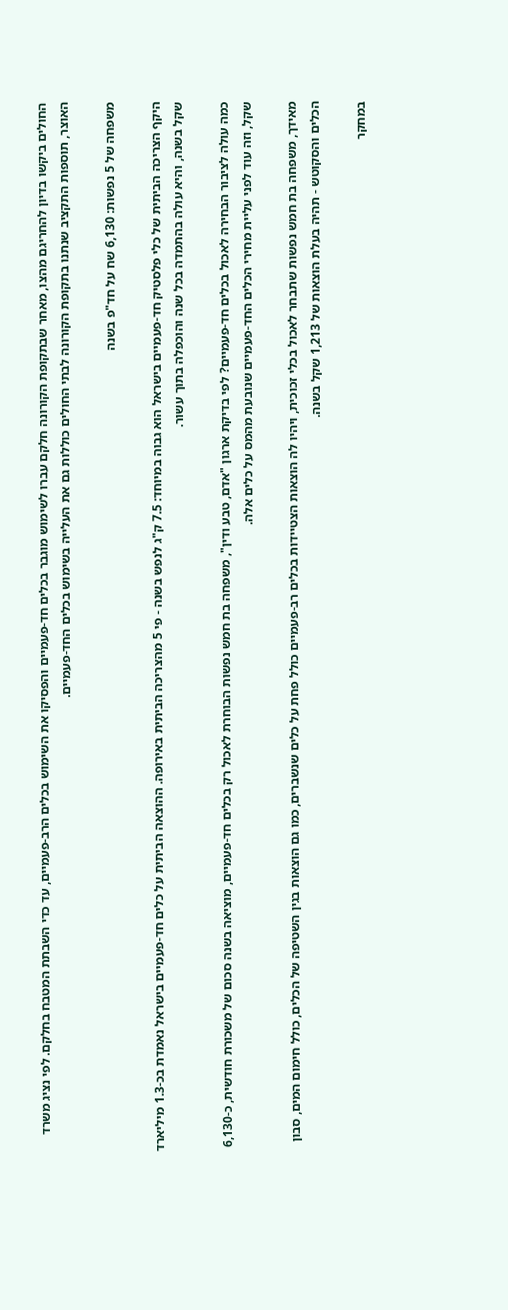החולים ביקשו בדיון להחריגם מהצו, מאחר שבתקופת הקורונה חלקם עברו לשימוש מוגבר בכלים חד-פעמיים והפסיקו את השימוש בכלים הרב-פעמיים, עד כדי השבתת המטבח בחלקם. לפי נציג משרד האוצר, תוספות התקציב שנתנו בתקופת הקורונה לבתי החולים כוללות גם את העלייה בשימוש בכלים החד-פעמיים.

משפחה של 5 נפשות: 6,130 שח על חד"פ בשנה

היקף הצריכה הביתית של כלי פלסטיק חד-פעמיים בישראל הוא גבוה במיוחד: 7.5 ק"ג לנפש בשנה - פי 5 מהצריכה הביתית באירופה. ההוצאה הביתית על כלים חד-פעמיים בישראל נאמדת בכ-1.3 מיליארד שקל בשנה, והיא עולה בהתמדה בכל שנה והוכפלה בתוך עשור.

כמה עולה לציבור הבחירה לאכול בכלים חד-פעמיים? לפי בדיקת ארגון "אדם, טבע ודין", משפחה בת חמש נפשות הבוחרת לאכול רק בכלים חד-פעמיים, מוציאה בשנה סכום של משכורת חודשית, כ-6,130 שקל, וזה עוד לפני עליית מחירי הכלים החד-פעמיים שנובעת מהמס על כלים אלה.

מאידך, משפחה בת חמש נפשות שתבחר לאכול בכלי זכוכית, ויהיו לה הוצאות הצטיידות בכלים רב-פעמיים כולל פחת על כלים שנשברים, כמו גם הוצאות בגין השטיפה של הכלים, כולל חימום המים, סבון הכלים והסקוטש - תהיה בעלת הוצאות של 1,213 שקל בשנה.

במחקר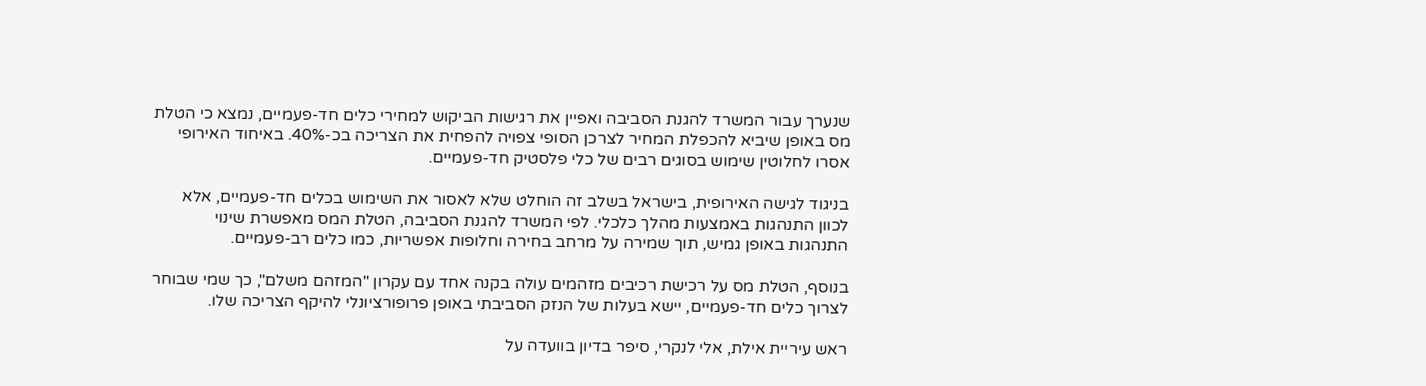שנערך עבור המשרד להגנת הסביבה ואפיין את רגישות הביקוש למחירי כלים חד-פעמיים, נמצא כי הטלת מס באופן שיביא להכפלת המחיר לצרכן הסופי צפויה להפחית את הצריכה בכ-40%. באיחוד האירופי אסרו לחלוטין שימוש בסוגים רבים של כלי פלסטיק חד-פעמיים.

בניגוד לגישה האירופית, בישראל בשלב זה הוחלט שלא לאסור את השימוש בכלים חד-פעמיים, אלא לכוון התנהגות באמצעות מהלך כלכלי. לפי המשרד להגנת הסביבה, הטלת המס מאפשרת שינוי התנהגות באופן גמיש, תוך שמירה על מרחב בחירה וחלופות אפשריות, כמו כלים רב-פעמיים.

בנוסף, הטלת מס על רכישת רכיבים מזהמים עולה בקנה אחד עם עקרון "המזהם משלם", כך שמי שבוחר לצרוך כלים חד-פעמיים, יישא בעלות של הנזק הסביבתי באופן פרופורציונלי להיקף הצריכה שלו.

ראש עיריית אילת, אלי לנקרי, סיפר בדיון בוועדה על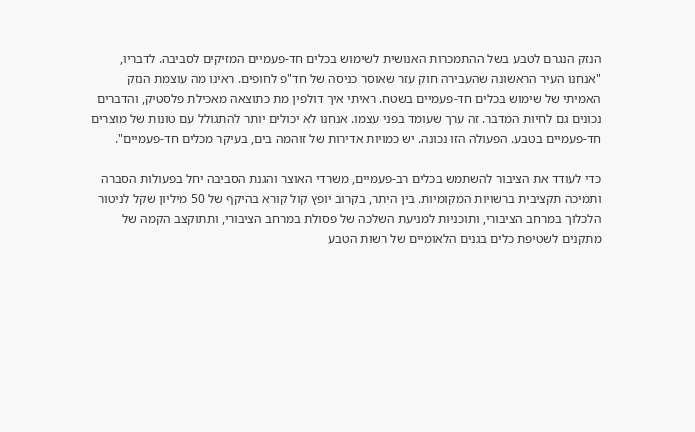הנזק הנגרם לטבע בשל ההתמכרות האנושית לשימוש בכלים חד-פעמיים המזיקים לסביבה. לדבריו, "אנחנו העיר הראשונה שהעבירה חוק עזר שאוסר כניסה של חד"פ לחופים. ראינו מה עוצמת הנזק האמיתי של שימוש בכלים חד-פעמיים בשטח. ראיתי איך דולפין מת כתוצאה מאכילת פלסטיק, והדברים נכונים גם לחיות המדבר. זה ערך שעומד בפני עצמו. אנחנו לא יכולים יותר להתגולל עם טונות של מוצרים חד-פעמיים בטבע. הפעולה הזו נכונה. יש כמויות אדירות של זוהמה בים, בעיקר מכלים חד-פעמיים".

כדי לעודד את הציבור להשתמש בכלים רב-פעמיים, משרדי האוצר והגנת הסביבה יחל בפעולות הסברה ותמיכה תקציבית ברשויות המקומיות. בין היתר, בקרוב יופץ קול קורא בהיקף של 50 מיליון שקל לניטור הלכלוך במרחב הציבורי, ותוכניות למניעת השלכה של פסולת במרחב הציבורי, ותתוקצב הקמה של מתקנים לשטיפת כלים בגנים הלאומיים של רשות הטבע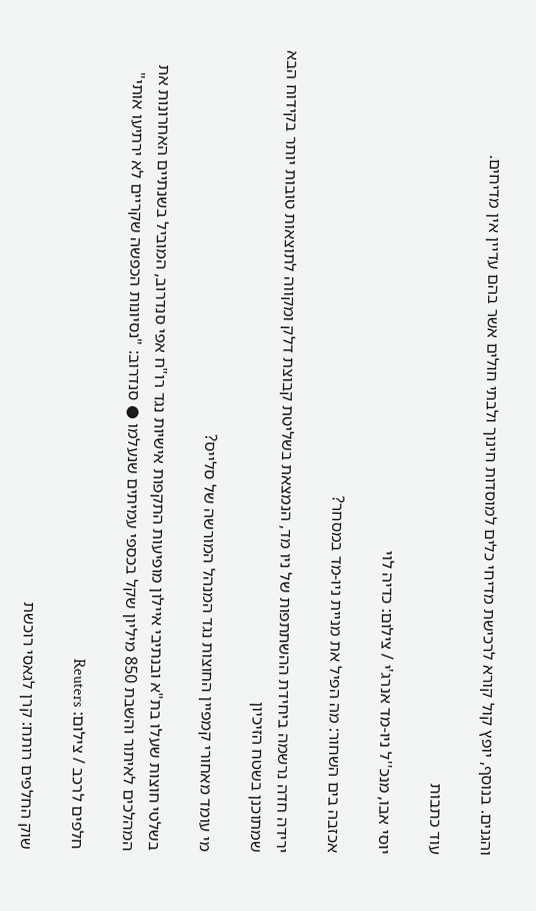והגנים. בנוסף, יופץ קול קורא לרכישת מדיחי כלים למוסדות חינוך ולבתי חולים אשר בהם עדיין אין מדיחים.

עוד כתבות

יוסי אבו, מנכ''ל ניו-מד אנרג'י / צילום: כדיה לוי

אכזבה בים השחור: מה הפיל את מניית ניו-מד במסחר?

ירידה חדה נרשמה ביחידת ההשתתפות של ניו מד, הנמצאת בשליטת קבוצת דלק ומקווה לתוצאות טובות יותר בקידוח הבא שמתוכנן בשטח הזיכיון

מי עומד מאחורי קמפיין החוצות נגד המנהל המורשה של סלייס?

בשלטי חוצות שעלו בת"א ובנתיבי איילון מופיעות התקפות אישיות נגד רו"ח אפי סנדרוב, המוביל בשנתיים האחרונות את המהלכים לאיתור והשבת 850 מיליון שקל בכספי עמיתים שנעלמו ● סנדרוב: "נסיונות הכפשה שקריים לא ירתיעו אותי"

חלפים לרכב / צילום: Reuters

שוק החלפים רותח: קרן לגאסי רוכשת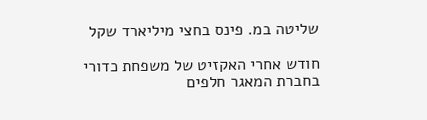שליטה במ. פינס בחצי מיליארד שקל

חודש אחרי האקזיט של משפחת כדורי בחברת המאגר חלפים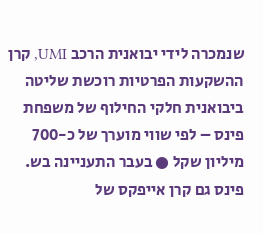שנמכרה לידי יבואנית הרכב UMI, קרן ההשקעות הפרטיות רוכשת שליטה ביבואנית חלקי החילוף של משפחת פינס – לפי שווי מוערך של כ-700 מיליון שקל ● בעבר התעניינה בש. פינס גם קרן אייפקס של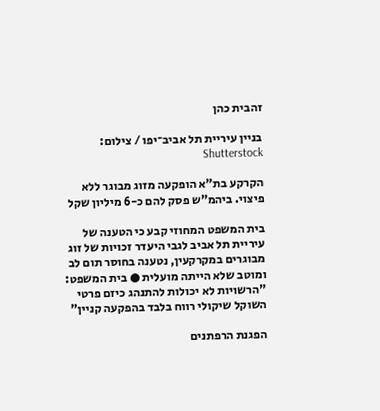זהבית כהן

בניין עיריית תל אביב־יפו / צילום: Shutterstock

הקרקע בת"א הופקעה מזוג מבוגר ללא פיצוי. ביהמ"ש פסק להם כ-6 מיליון שקל

בית המשפט המחוזי קבע כי הטענה של עיריית תל אביב לגבי היעדר זכויות של זוג מבוגרים במקרקעין, נטענה בחוסר תום לב ומוטב שלא הייתה מועלית ● בית המשפט: "הרשויות לא יכולות להתנהג כיזם פרטי השוקל שיקולי רווח בלבד בהפקעה קניין"

הפגנת הרפתנים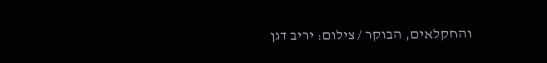והחקלאים, הבוקר / צילום: יריב דגן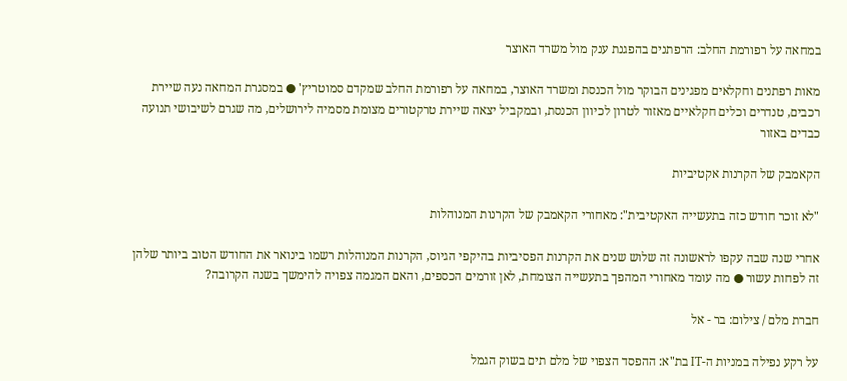במחאה על רפורמת החלב: הרפתנים בהפגנת ענק מול משרד האוצר

מאות רפתנים וחקלאים מפגינים הבוקר מול הכנסת ומשרד האוצר, במחאה על רפורמת החלב שמקדם סמוטריץ' ● במסגרת המחאה נעה שיירת רכבים, טנדרים וכלים חקלאיים מאזור לטרון לכיוון הכנסת, ובמקביל יצאה שיירת טרקטורים מצומת מסמיה לירושלים, מה שגרם לשיבושי תנועה כבדים באזור

הקאמבק של הקרנות אקטיביות

"לא זוכר חודש כזה בתעשייה האקטיבית": מאחורי הקאמבק של הקרנות המנוהלות

אחרי שנה שבה עקפו לראשונה זה שלוש שנים את הקרנות הפסיביות בהיקפי הגיוס, הקרנות המנוהלות רשמו בינואר את החודש הטוב ביותר שלהן זה לפחות עשור ● מה עומד מאחורי המהפך בתעשייה הצומחת, לאן זורמים הכספים, והאם המגמה צפויה להימשך בשנה הקרובה?

חברת מלם / צילום: בר - אל

על רקע נפילה במניות ה-IT בת"א: ההפסד הצפוי של מלם תים בשוק הגמל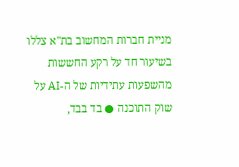מניית חברות המחשוב בת"א צללו בשיעור חד על רקע החששות מהשפעות עתידיות של ה-AI על שוק התוכנה ● בד בבד,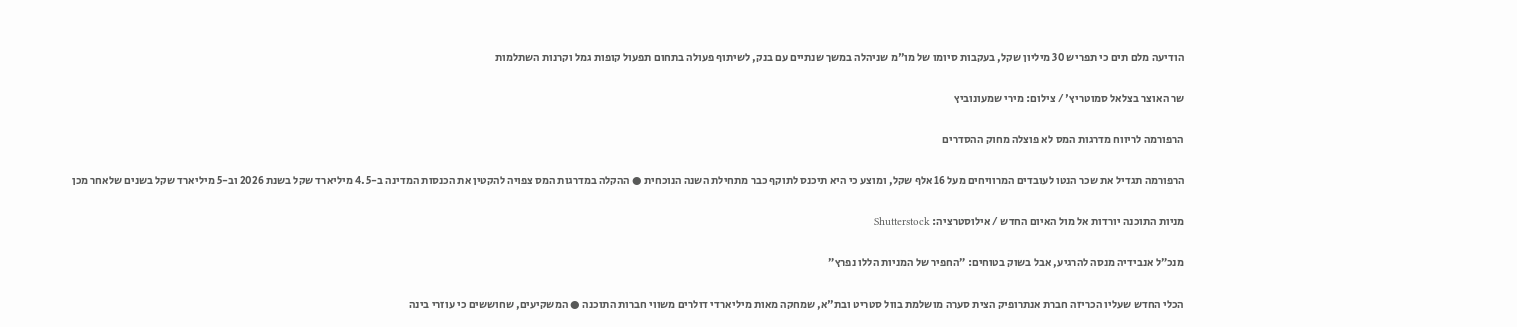הודיעה מלם תים כי תפריש 30 מיליון שקל, בעקבות סיומו של מו"מ שניהלה במשך שנתיים עם בנק, לשיתוף פעולה בתחום תפעול קופות גמל וקרנות השתלמות

שר האוצר בצלאל סמוטריץ' / צילום: מירי שמעונוביץ

הרפורמה לריווח מדרגות המס לא פוצלה מחוק ההסדרים

הרפורמה תגדיל את שכר הנטו לעובדים המרוויחים מעל 16 אלף שקל, ומוצע כי היא תיכנס לתוקף כבר מתחילת השנה הנוכחית ● ההקלה במדרגות המס צפויה להקטין את הכנסות המדינה ב-4.5 מיליארד שקל בשנת 2026 וב-5 מיליארד שקל בשנים שלאחר מכן

מניות התוכנה יורדות אל מול האיום החדש / אילוסטרציה: Shutterstock

מנכ״ל אנבידיה מנסה להרגיע, אבל בשוק בטוחים: ״החפיר של המניות הללו נפרץ״

הכלי החדש שעליו הכריזה חברת אנתרופיק הצית סערה מושלמת בוול סטריט ובת"א, שמחקה מאות מיליארדי דולרים משווי חברות התוכנה ● המשקיעים, שחוששים כי עוזרי בינה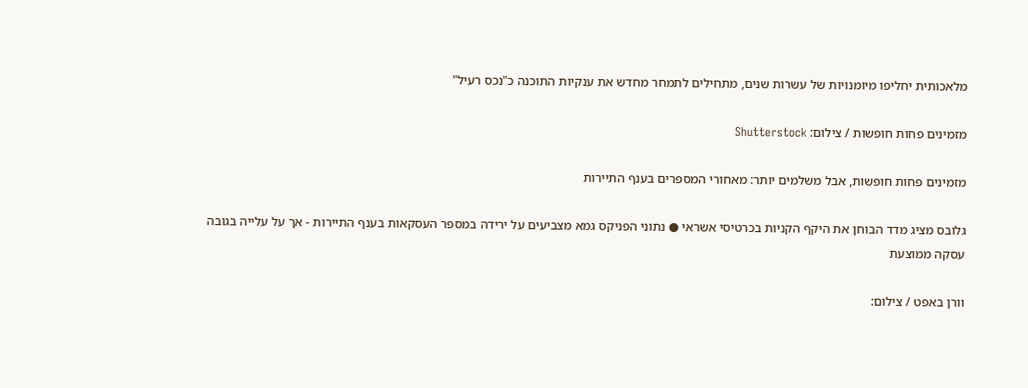מלאכותית יחליפו מיומנויות של עשרות שנים, מתחילים לתמחר מחדש את ענקיות התוכנה כ"נכס רעיל"

מזמינים פחות חופשות / צילום: Shutterstock

מזמינים פחות חופשות, אבל משלמים יותר: מאחורי המספרים בענף התיירות

גלובס מציג מדד הבוחן את היקף הקניות בכרטיסי אשראי ● נתוני הפניקס גמא מצביעים על ירידה במספר העסקאות בענף התיירות - אך על עלייה בגובה עסקה ממוצעת

וורן באפט / צילום: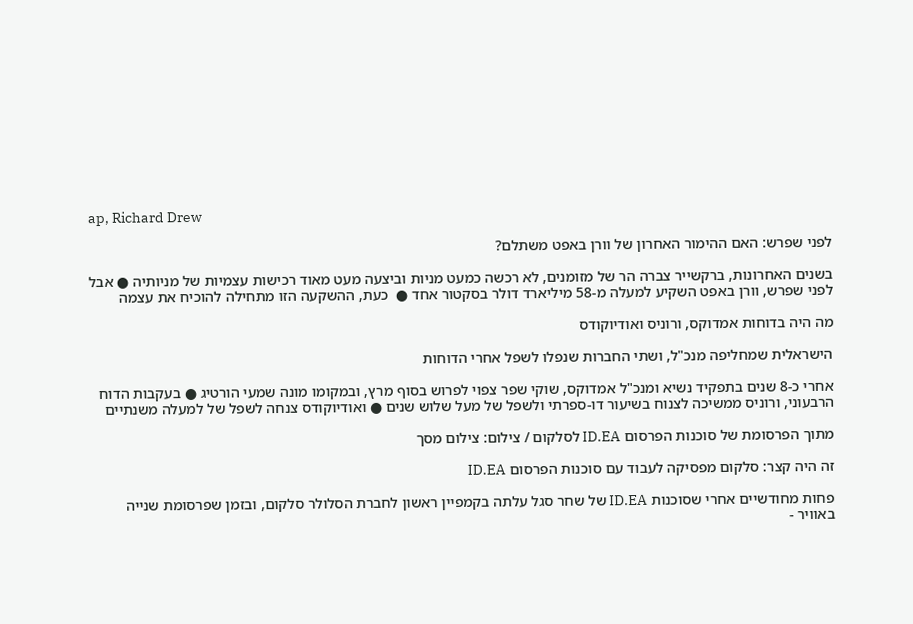ap, Richard Drew

לפני שפרש: האם ההימור האחרון של וורן באפט משתלם?

בשנים האחרונות, ברקשייר צברה הר של מזומנים, לא רכשה כמעט מניות וביצעה מעט מאוד רכישות עצמיות של מניותיה ● אבל לפני שפרש, וורן באפט השקיע למעלה מ-58 מיליארד דולר בסקטור אחד ●  כעת, ההשקעה הזו מתחילה להוכיח את עצמה

מה היה בדוחות אמדוקס, ורוניס ואודיוקודס

הישראלית שמחליפה מנכ"ל, ושתי החברות שנפלו לשפל אחרי הדוחות

אחרי כ-8 שנים בתפקיד נשיא ומנכ"ל אמדוקס, שוקי שפר צפוי לפרוש בסוף מרץ, ובמקומו מונה שמעי הורטיג ● בעקבות הדוח הרבעוני, ורוניס ממשיכה לצנוח בשיעור דו-ספרתי ולשפל של מעל שלוש שנים ● ואודיוקודס צנחה לשפל של למעלה משנתיים

מתוך הפרסומת של סוכנות הפרסום ID.EA לסלקום / צילום: צילום מסך

זה היה קצר: סלקום מפסיקה לעבוד עם סוכנות הפרסום ID.EA

פחות מחודשיים אחרי שסוכנות ID.EA של שחר סגל עלתה בקמפיין ראשון לחברת הסלולר סלקום, ובזמן שפרסומת שנייה באוויר -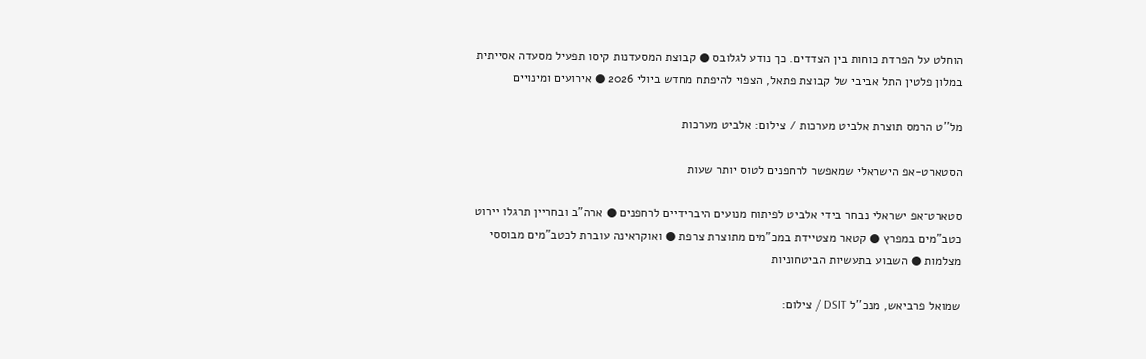הוחלט על הפרדת כוחות בין הצדדים. כך נודע לגלובס ● קבוצת המסעדנות קיסו תפעיל מסעדה אסייתית במלון פלטין התל אביבי של קבוצת פתאל, הצפוי להיפתח מחדש ביולי 2026 ● אירועים ומינויים

מל''ט הרמס תוצרת אלביט מערכות / צילום: אלביט מערכות

הסטארט-אפ הישראלי שמאפשר לרחפנים לטוס יותר שעות

סטארט־אפ ישראלי נבחר בידי אלביט לפיתוח מנועים היברידיים לרחפנים ● ארה"ב ובחריין תרגלו יירוט כטב"מים במפרץ ● קטאר מצטיידת במכ"מים מתוצרת צרפת ● ואוקראינה עוברת לכטב"מים מבוססי מצלמות ● השבוע בתעשיות הביטחוניות

שמואל פרביאש, מנכ''ל DSIT / צילום: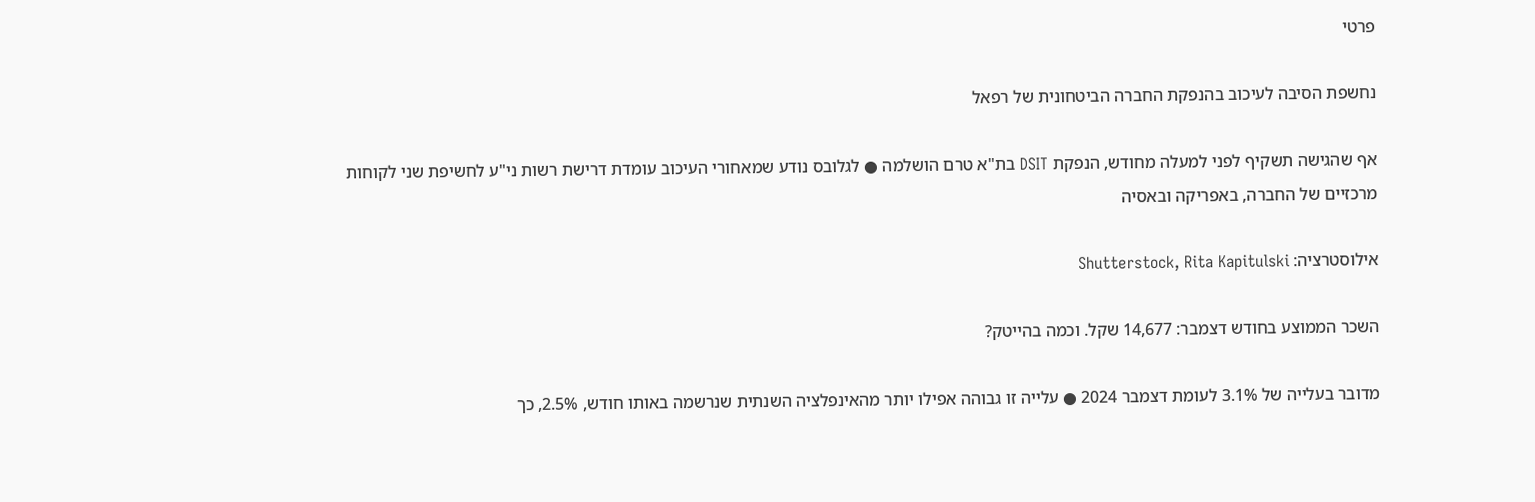פרטי

נחשפת הסיבה לעיכוב בהנפקת החברה הביטחונית של רפאל

אף שהגישה תשקיף לפני למעלה מחודש, הנפקת DSIT בת"א טרם הושלמה ● לגלובס נודע שמאחורי העיכוב עומדת דרישת רשות ני"ע לחשיפת שני לקוחות מרכזיים של החברה, באפריקה ובאסיה

אילוסטרציה: Shutterstock, Rita Kapitulski

השכר הממוצע בחודש דצמבר: 14,677 שקל. וכמה בהייטק?

מדובר בעלייה של 3.1% לעומת דצמבר 2024 ● עלייה זו גבוהה אפילו יותר מהאינפלציה השנתית שנרשמה באותו חודש, 2.5%, כך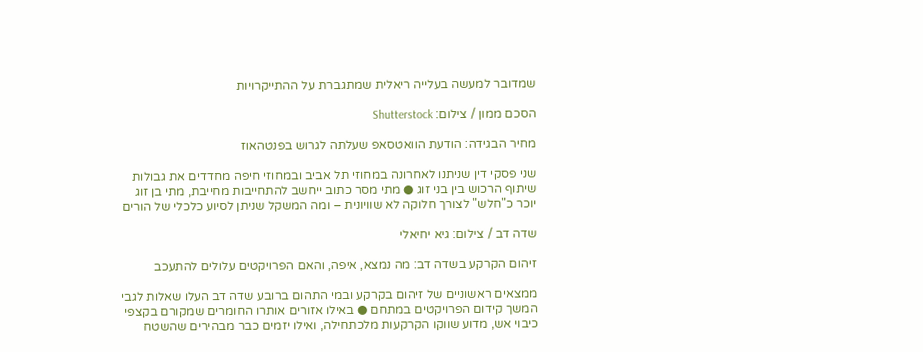שמדובר למעשה בעלייה ריאלית שמתגברת על ההתייקרויות

הסכם ממון / צילום: Shutterstock

מחיר הבגידה: הודעת הוואטסאפ שעלתה לגרוש בפנטהאוז

שני פסקי דין שניתנו לאחרונה במחוזי תל אביב ובמחוזי חיפה מחדדים את גבולות שיתוף הרכוש בין בני זוג ● מתי מסר כתוב ייחשב להתחייבות מחייבת, מתי בן זוג יוכר כ"חלש" לצורך חלוקה לא שוויונית – ומה המשקל שניתן לסיוע כלכלי של הורים

שדה דב / צילום: גיא יחיאלי

זיהום הקרקע בשדה דב: מה נמצא, איפה, והאם הפרויקטים עלולים להתעכב

ממצאים ראשוניים של זיהום בקרקע ובמי התהום ברובע שדה דב העלו שאלות לגבי המשך קידום הפרויקטים במתחם ● באילו אזורים אותרו החומרים שמקורם בקצפי כיבוי אש, מדוע שווקו הקרקעות מלכתחילה, ואילו יזמים כבר מבהירים שהשטח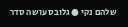שלהם נקי ● גלובס עושה סדר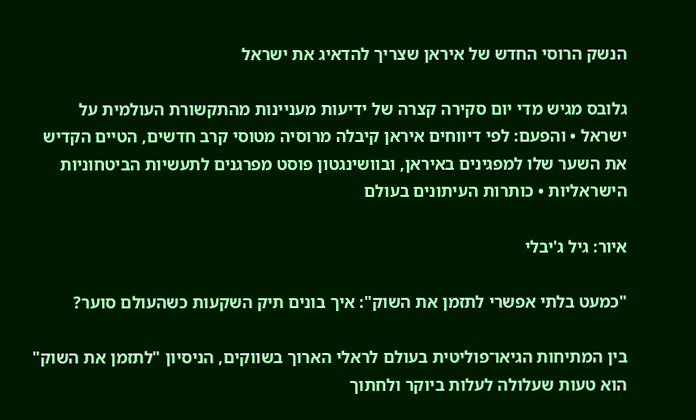הנשק הרוסי החדש של איראן שצריך להדאיג את ישראל

גלובס מגיש מדי יום סקירה קצרה של ידיעות מעניינות מהתקשורת העולמית על ישראל • והפעם: לפי דיווחים איראן קיבלה מרוסיה מטוסי קרב חדשים, הטיים הקדיש את השער שלו למפגינים באיראן, ובוושינגטון פוסט מפרגנים לתעשיות הביטחוניות הישראליות • כותרות העיתונים בעולם

איור: גיל ג'יבלי

"כמעט בלתי אפשרי לתזמן את השוק": איך בונים תיק השקעות כשהעולם סוער?

בין המתיחות הגיאו־פוליטית בעולם לראלי הארוך בשווקים, הניסיון "לתזמן את השוק" הוא טעות שעלולה לעלות ביוקר ולחתוך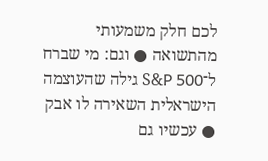לכם חלק משמעותי מהתשואה ● וגם: מי שברח ל־S&P 500 גילה שהעוצמה הישראלית השאירה לו אבק ● עכשיו גם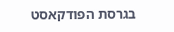בגרסת הפודקאסט